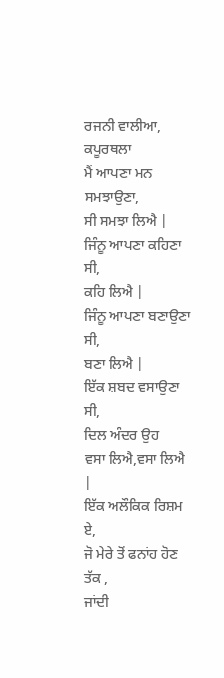ਰਜਨੀ ਵਾਲੀਆ, ਕਪੂਰਥਲਾ
ਮੈਂ ਆਪਣਾ ਮਨ ਸਮਝਾਉਣਾ,
ਸੀ ਸਮਝਾ ਲਿਐ |
ਜਿੰਨੂ ਆਪਣਾ ਕਹਿਣਾ ਸੀ,
ਕਹਿ ਲਿਐ |
ਜਿੰਨੂ ਆਪਣਾ ਬਣਾਉਣਾ ਸੀ,
ਬਣਾ ਲਿਐ |
ਇੱਕ ਸ਼ਬਦ ਵਸਾਉਣਾ ਸੀ,
ਦਿਲ ਅੰਦਰ ਉਹ
ਵਸਾ ਲਿਐ,ਵਸਾ ਲਿਐ |
ਇੱਕ ਅਲੌਕਿਕ ਰਿਸ਼ਮ ਏ,
ਜੋ ਮੇਰੇ ਤੋਂ ਫਨਾਂਹ ਹੋਣ ਤੱਕ ,
ਜਾਂਦੀ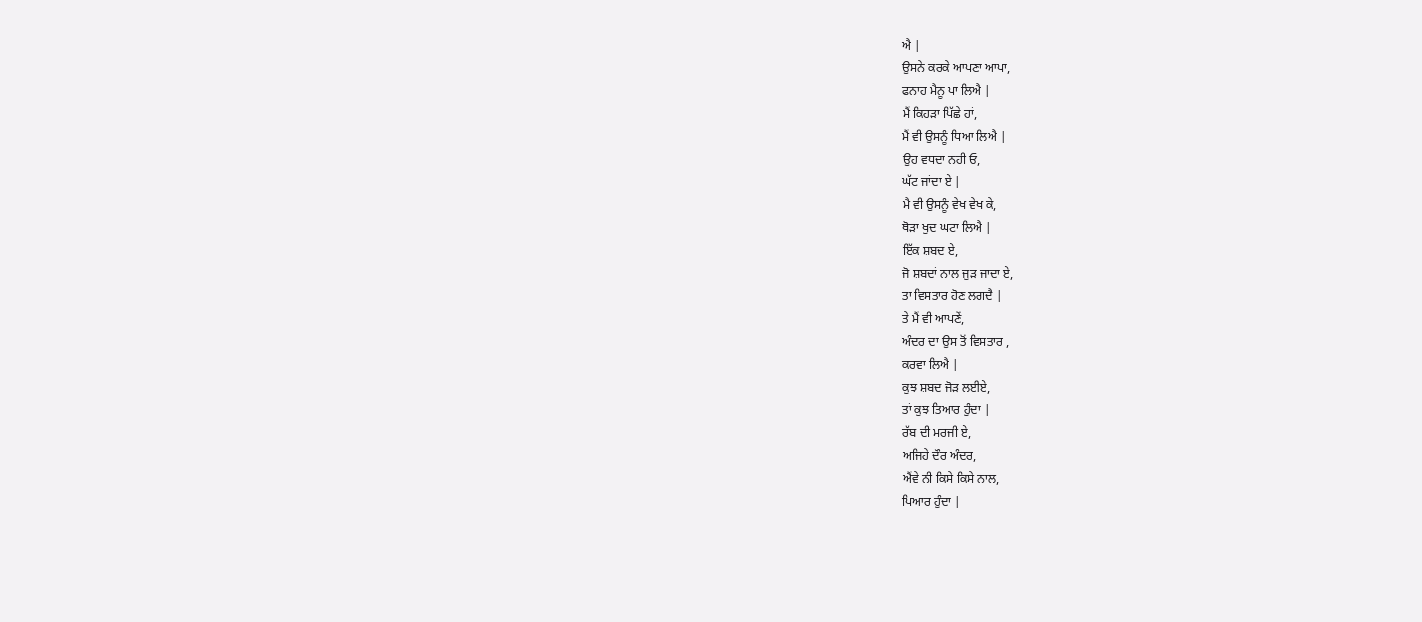ਐ |
ਉਸਨੇ ਕਰਕੇ ਆਪਣਾ ਆਪਾ,
ਫਨਾਹ ਮੈਨੂ ਪਾ ਲਿਐ |
ਮੈਂ ਕਿਹੜਾ ਪਿੱਛੇ ਹਾਂ,
ਮੈਂ ਵੀ ਉਸਨੂੰ ਧਿਆ ਲਿਐ |
ਉਹ ਵਧਦਾ ਨਹੀ ਓ,
ਘੱਟ ਜਾਂਦਾ ਏ |
ਮੈ ਵੀ ਉਸਨੂੰ ਵੇਖ ਵੇਖ ਕੇ,
ਥੋੜਾ ਖੁਦ ਘਟਾ ਲਿਐ |
ਇੱਕ ਸ਼ਬਦ ਏ,
ਜੋ ਸ਼ਬਦਾਂ ਨਾਲ ਜੁੜ ਜਾਦਾ ਏ,
ਤਾ ਵਿਸਤਾਰ ਹੋਣ ਲਗਦੈ |
ਤੇ ਮੈਂ ਵੀ ਆਪਣੇਂ,
ਅੰਦਰ ਦਾ ਉਸ ਤੋਂ ਵਿਸਤਾਰ ,
ਕਰਵਾ ਲਿਐ |
ਕੁਝ ਸ਼ਬਦ ਜੋੜ ਲਈਏ,
ਤਾਂ ਕੁਝ ਤਿਆਰ ਹੁੰਦਾ |
ਰੱਬ ਦੀ ਮਰਜੀ ਏ,
ਅਜਿਹੇ ਦੌਰ ਅੰਦਰ,
ਐਂਵੇ ਨੀ ਕਿਸੇ ਕਿਸੇ ਨਾਲ,
ਪਿਆਰ ਹੁੰਦਾ |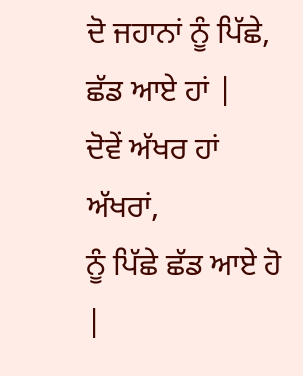ਦੋ ਜਹਾਨਾਂ ਨੂੰ ਪਿੱਛੇ,
ਛੱਡ ਆਏ ਹਾਂ |
ਦੋਵੇਂ ਅੱਖਰ ਹਾਂ ਅੱਖਰਾਂ,
ਨੂੰ ਪਿੱਛੇ ਛੱਡ ਆਏ ਹੋ |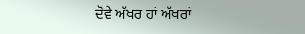ਦੋਵੇ ਅੱਖਰ ਹਾਂ ਅੱਖਰਾਂ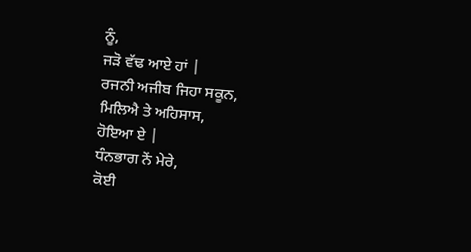ਨੂੰ,
ਜੜੋ ਵੱਢ ਆਏ ਹਾਂ |
ਰਜਨੀ ਅਜੀਬ ਜਿਹਾ ਸਕੂਨ,
ਮਿਲਿਐ ਤੇ ਅਹਿਸਾਸ,
ਹੋਇਆ ਏ |
ਧੰਨਭਾਗ ਨੇਂ ਮੇਰੇ,
ਕੋਈ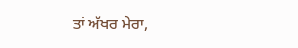ਤਾਂ ਅੱਖਰ ਮੇਰਾ,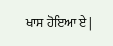ਖਾਸ ਹੋਇਆ ਏ |